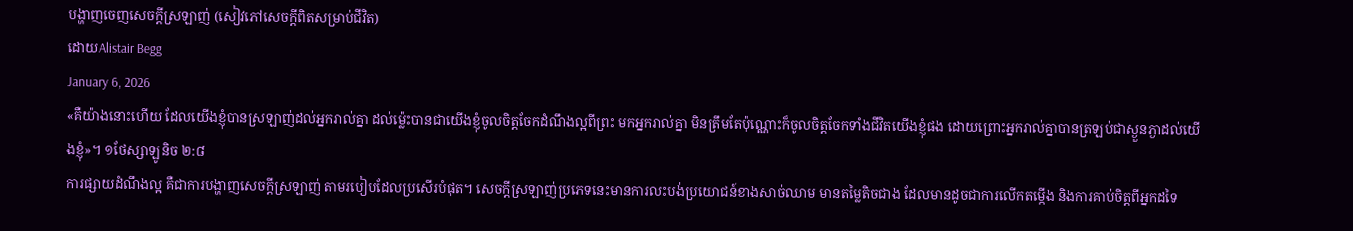បង្ហាញចេញសេចក្តីស្រឡាញ់ (សៀវភៅសេចក្ដីពិតសម្រាប់ជីវិត)
ដោយAlistair Begg
January 6, 2026
«គឺយ៉ាងនោះហើយ ដែលយើងខ្ញុំបានស្រឡាញ់ដល់អ្នករាល់គ្នា ដល់ម្ល៉េះបានជាយើងខ្ញុំចូលចិត្តចែកដំណឹងល្អពីព្រះ មកអ្នករាល់គ្នា មិនត្រឹមតែប៉ុណ្ណោះក៏ចូលចិត្តចែកទាំងជីវិតយើងខ្ញុំផង ដោយព្រោះអ្នករាល់គ្នាបានត្រឡប់ជាស្ងួនភ្ងាដល់យើងខ្ញុំ»។ ១ថែស្សាឡូនិច ២:៨
ការផ្សាយដំណឹងល្អ គឺជាការបង្ហាញសេចក្តីស្រឡាញ់ តាមរបៀបដែលប្រសើរបំផុត។ សេចក្តីស្រឡាញ់ប្រភេទនេះមានការលះបង់ប្រយោជន៍ខាងសាច់ឈាម មានតម្លៃតិចជាង ដែលមានដូចជាការលើកតម្កើង និងការគាប់ចិត្តពីអ្នកដទៃ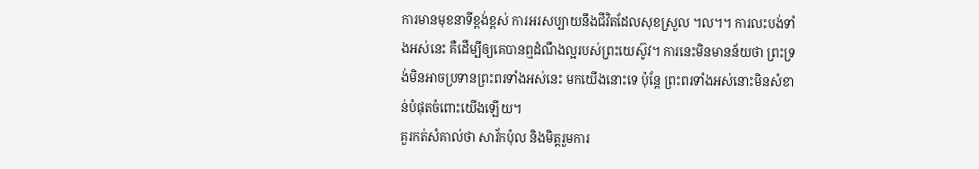ការមានមុខនាទីខ្ពង់ខ្ពស់ ការអរសប្បាយនឹងជីវិតដែលសុខស្រួល ។ល។។ ការលះបង់ទាំងអស់នេះ គឺដើម្បីឲ្យគេបានឮដំណឹងល្អរបស់ព្រះយេស៊ូវ។ ការនេះមិនមានន័យថា ព្រះទ្រង់មិនអាចប្រទានព្រះពរទាំងអស់នេះ មកយើងនោះទេ ប៉ុន្តែ ព្រះពរទាំងអស់នោះមិនសំខាន់បំផុតចំពោះយើងឡើយ។
គួរកត់សំគាល់ថា សាវ័កប៉ុល និងមិត្តរួមការ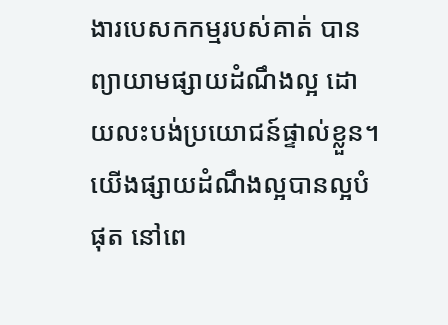ងារបេសកកម្មរបស់គាត់ បានព្យាយាមផ្សាយដំណឹងល្អ ដោយលះបង់ប្រយោជន៍ផ្ទាល់ខ្លួន។ យើងផ្សាយដំណឹងល្អបានល្អបំផុត នៅពេ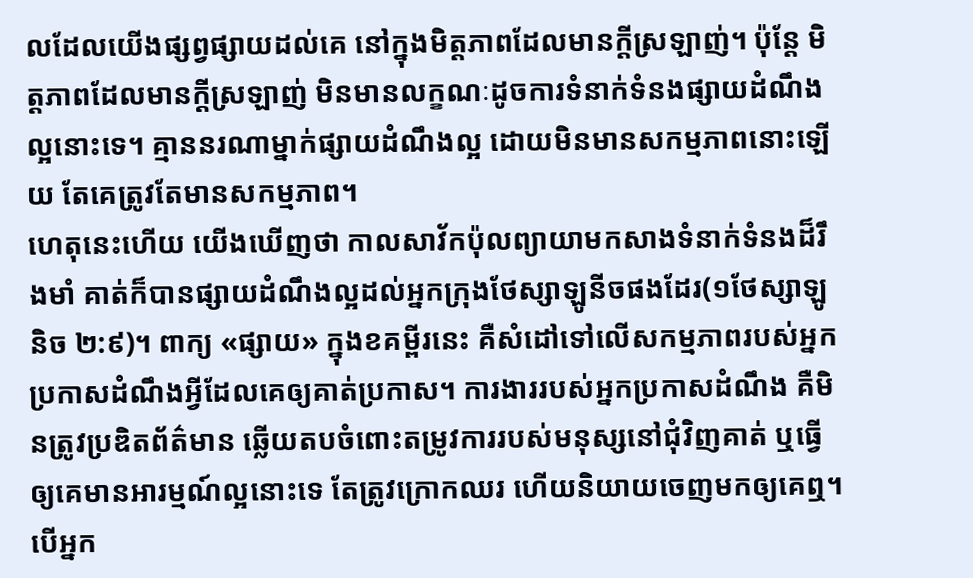លដែលយើងផ្សព្វផ្សាយដល់គេ នៅក្នុងមិត្តភាពដែលមានក្តីស្រឡាញ់។ ប៉ុន្តែ មិត្តភាពដែលមានក្តីស្រឡាញ់ មិនមានលក្ខណៈដូចការទំនាក់ទំនងផ្សាយដំណឹងល្អនោះទេ។ គ្មាននរណាម្នាក់ផ្សាយដំណឹងល្អ ដោយមិនមានសកម្មភាពនោះឡើយ តែគេត្រូវតែមានសកម្មភាព។
ហេតុនេះហើយ យើងឃើញថា កាលសាវ័កប៉ុលព្យាយាមកសាងទំនាក់ទំនងដ៏រឹងមាំ គាត់ក៏បានផ្សាយដំណឹងល្អដល់អ្នកក្រុងថែស្សាឡូនីចផងដែរ(១ថែស្សាឡូនិច ២:៩)។ ពាក្យ «ផ្សាយ» ក្នុងខគម្ពីរនេះ គឺសំដៅទៅលើសកម្មភាពរបស់អ្នកប្រកាសដំណឹងអ្វីដែលគេឲ្យគាត់ប្រកាស។ ការងាររបស់អ្នកប្រកាសដំណឹង គឺមិនត្រូវប្រឌិតព័ត៌មាន ឆ្លើយតបចំពោះតម្រូវការរបស់មនុស្សនៅជុំវិញគាត់ ឬធ្វើឲ្យគេមានអារម្មណ៍ល្អនោះទេ តែត្រូវក្រោកឈរ ហើយនិយាយចេញមកឲ្យគេឮ។
បើអ្នក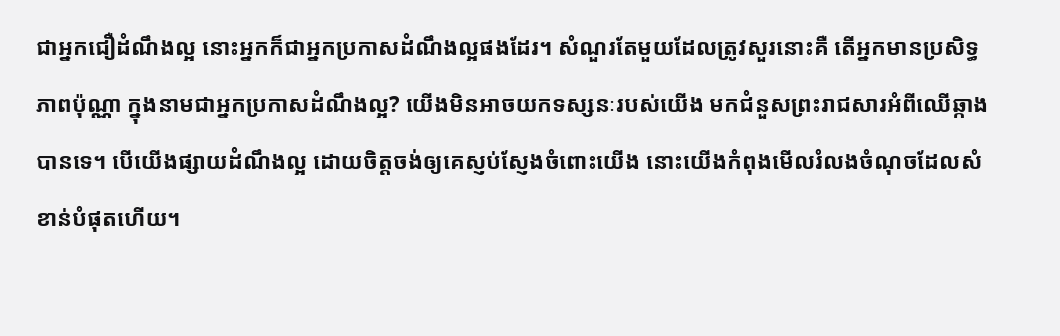ជាអ្នកជឿដំណឹងល្អ នោះអ្នកក៏ជាអ្នកប្រកាសដំណឹងល្អផងដែរ។ សំណួរតែមួយដែលត្រូវសួរនោះគឺ តើអ្នកមានប្រសិទ្ធភាពប៉ុណ្ណា ក្នុងនាមជាអ្នកប្រកាសដំណឹងល្អ? យើងមិនអាចយកទស្សនៈរបស់យើង មកជំនួសព្រះរាជសារអំពីឈើឆ្កាងបានទេ។ បើយើងផ្សាយដំណឹងល្អ ដោយចិត្តចង់ឲ្យគេស្ញប់ស្ញែងចំពោះយើង នោះយើងកំពុងមើលរំលងចំណុចដែលសំខាន់បំផុតហើយ។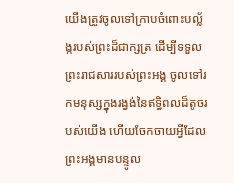យើងត្រូវចូលទៅក្រាបចំពោះបល្ល័ង្ករបស់ព្រះដ៏ជាក្សត្រ ដើម្បីទទួលព្រះរាជសាររបស់ព្រះអង្គ ចូលទៅរកមនុស្សក្នុងរង្វង់នៃឥទ្ធិពលដ៏តូចរបស់យើង ហើយចែកចាយអ្វីដែលព្រះអង្គមានបន្ទូល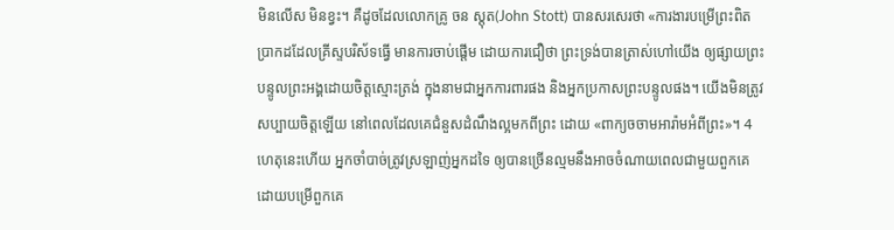មិនលើស មិនខ្វះ។ គឺដូចដែលលោកគ្រូ ចន ស្តុត(John Stott) បានសរសេរថា «ការងារបម្រើព្រះពិតប្រាកដដែលគ្រីស្ទបរិស័ទធ្វើ មានការចាប់ផ្តើម ដោយការជឿថា ព្រះទ្រង់បានត្រាស់ហៅយើង ឲ្យផ្សាយព្រះបន្ទូលព្រះអង្គដោយចិត្តស្មោះត្រង់ ក្នុងនាមជាអ្នកការពារផង និងអ្នកប្រកាសព្រះបន្ទូលផង។ យើងមិនត្រូវសប្បាយចិត្តឡើយ នៅពេលដែលគេជំនួសដំណឹងល្អមកពីព្រះ ដោយ «ពាក្យចចាមអារ៉ាមអំពីព្រះ»។ 4
ហេតុនេះហើយ អ្នកចាំបាច់ត្រូវស្រឡាញ់អ្នកដទៃ ឲ្យបានច្រើនល្មមនឹងអាចចំណាយពេលជាមួយពួកគេ ដោយបម្រើពួកគេ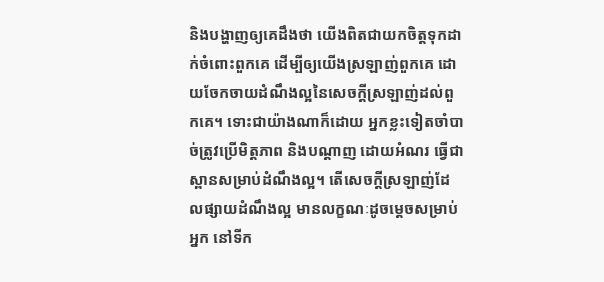និងបង្ហាញឲ្យគេដឹងថា យើងពិតជាយកចិត្តទុកដាក់ចំពោះពួកគេ ដើម្បីឲ្យយើងស្រឡាញ់ពួកគេ ដោយចែកចាយដំណឹងល្អនៃសេចក្តីស្រឡាញ់ដល់ពួកគេ។ ទោះជាយ៉ាងណាក៏ដោយ អ្នកខ្លះទៀតចាំបាច់ត្រូវប្រើមិត្តភាព និងបណ្ដាញ ដោយអំណរ ធ្វើជាស្ពានសម្រាប់ដំណឹងល្អ។ តើសេចក្តីស្រឡាញ់ដែលផ្សាយដំណឹងល្អ មានលក្ខណៈដូចម្តេចសម្រាប់អ្នក នៅទីក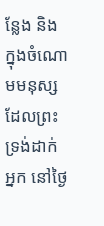ន្លែង និងក្នុងចំណោមមនុស្សដែលព្រះទ្រង់ដាក់អ្នក នៅថ្ងៃ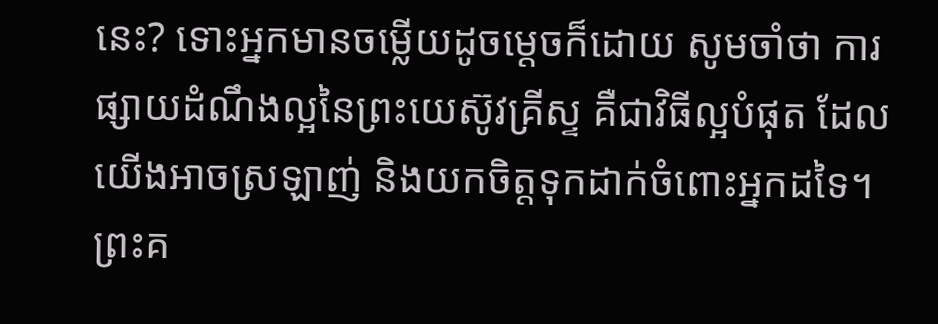នេះ? ទោះអ្នកមានចម្លើយដូចម្តេចក៏ដោយ សូមចាំថា ការផ្សាយដំណឹងល្អនៃព្រះយេស៊ូវគ្រីស្ទ គឺជាវិធីល្អបំផុត ដែលយើងអាចស្រឡាញ់ និងយកចិត្តទុកដាក់ចំពោះអ្នកដទៃ។
ព្រះគ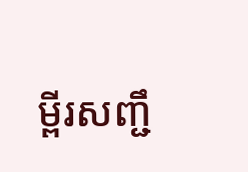ម្ពីរសញ្ជឹ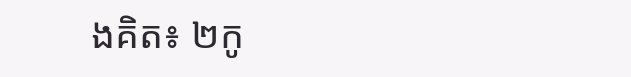ងគិត៖ ២កូ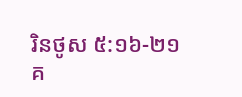រិនថូស ៥:១៦-២១
គ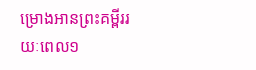ម្រោងអានព្រះគម្ពីររយៈពេល១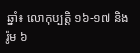ឆ្នាំ៖ លោកុប្បត្ដិ ១៦-១៧ និង រ៉ូម ៦